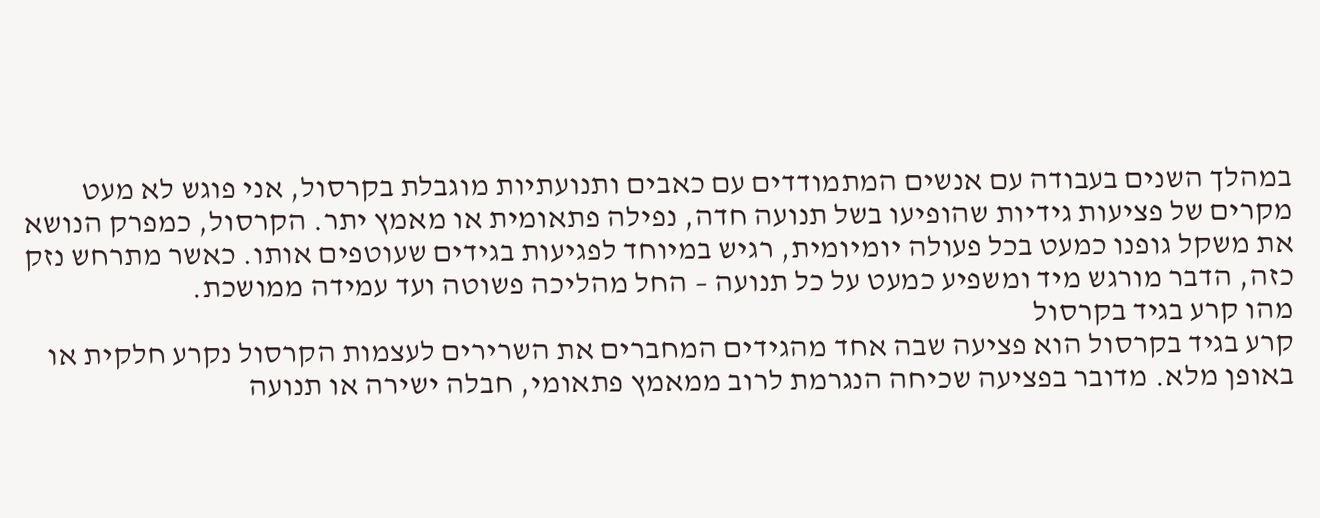במהלך השנים בעבודה עם אנשים המתמודדים עם כאבים ותנועתיות מוגבלת בקרסול, אני פוגש לא מעט מקרים של פציעות גידיות שהופיעו בשל תנועה חדה, נפילה פתאומית או מאמץ יתר. הקרסול, כמפרק הנושא את משקל גופנו כמעט בכל פעולה יומיומית, רגיש במיוחד לפגיעות בגידים שעוטפים אותו. כאשר מתרחש נזק כזה, הדבר מורגש מיד ומשפיע כמעט על כל תנועה – החל מהליכה פשוטה ועד עמידה ממושכת.
מהו קרע בגיד בקרסול
קרע בגיד בקרסול הוא פציעה שבה אחד מהגידים המחברים את השרירים לעצמות הקרסול נקרע חלקית או באופן מלא. מדובר בפציעה שכיחה הנגרמת לרוב ממאמץ פתאומי, חבלה ישירה או תנועה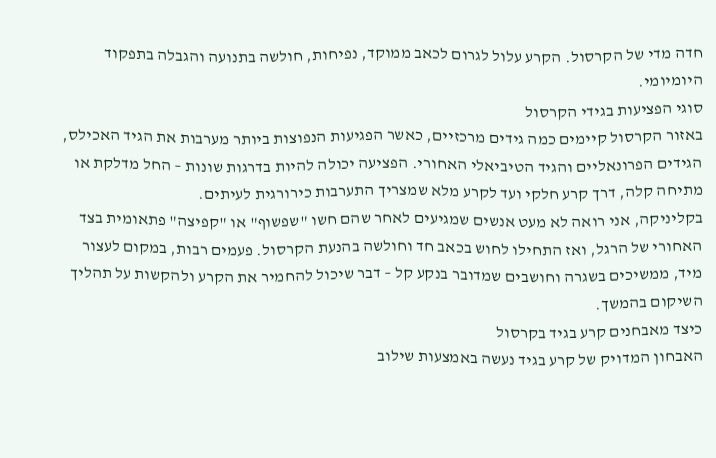חדה מדי של הקרסול. הקרע עלול לגרום לכאב ממוקד, נפיחות, חולשה בתנועה והגבלה בתפקוד היומיומי.
סוגי הפציעות בגידי הקרסול
באזור הקרסול קיימים כמה גידים מרכזיים, כאשר הפגיעות הנפוצות ביותר מערבות את הגיד האכילס, הגידים הפרונאליים והגיד הטיביאלי האחורי. הפציעה יכולה להיות בדרגות שונות – החל מדלקת או מתיחה קלה, דרך קרע חלקי ועד לקרע מלא שמצריך התערבות כירורגית לעיתים.
בקליניקה, אני רואה לא מעט אנשים שמגיעים לאחר שהם חשו "שפשוף" או "קפיצה" פתאומית בצד האחורי של הרגל, ואז התחילו לחוש בכאב חד וחולשה בהנעת הקרסול. פעמים רבות, במקום לעצור מיד, ממשיכים בשגרה וחושבים שמדובר בנקע קל – דבר שיכול להחמיר את הקרע ולהקשות על תהליך השיקום בהמשך.
כיצד מאבחנים קרע בגיד בקרסול
האבחון המדויק של קרע בגיד נעשה באמצעות שילוב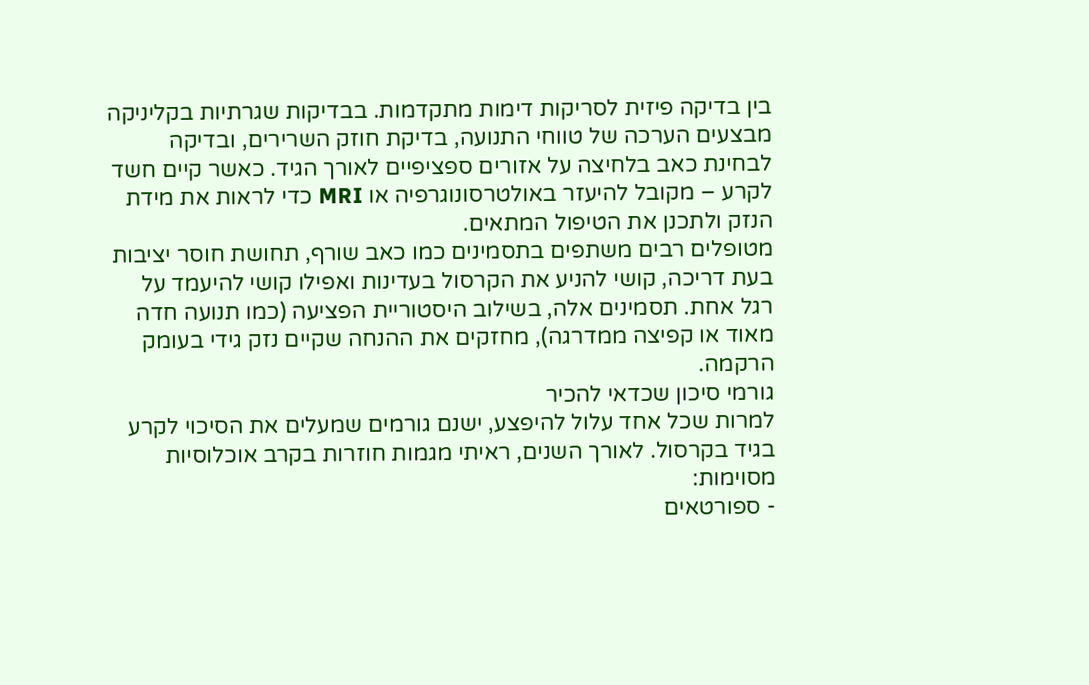בין בדיקה פיזית לסריקות דימות מתקדמות. בבדיקות שגרתיות בקליניקה מבצעים הערכה של טווחי התנועה, בדיקת חוזק השרירים, ובדיקה לבחינת כאב בלחיצה על אזורים ספציפיים לאורך הגיד. כאשר קיים חשד לקרע – מקובל להיעזר באולטרסונוגרפיה או MRI כדי לראות את מידת הנזק ולתכנן את הטיפול המתאים.
מטופלים רבים משתפים בתסמינים כמו כאב שורף, תחושת חוסר יציבות בעת דריכה, קושי להניע את הקרסול בעדינות ואפילו קושי להיעמד על רגל אחת. תסמינים אלה, בשילוב היסטוריית הפציעה (כמו תנועה חדה מאוד או קפיצה ממדרגה), מחזקים את ההנחה שקיים נזק גידי בעומק הרקמה.
גורמי סיכון שכדאי להכיר
למרות שכל אחד עלול להיפצע, ישנם גורמים שמעלים את הסיכוי לקרע בגיד בקרסול. לאורך השנים, ראיתי מגמות חוזרות בקרב אוכלוסיות מסוימות:
- ספורטאים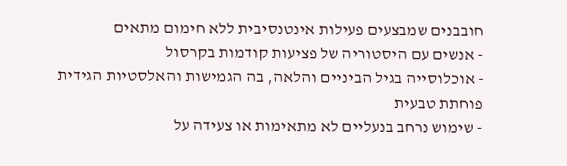חובבנים שמבצעים פעילות אינטנסיבית ללא חימום מתאים
- אנשים עם היסטוריה של פציעות קודמות בקרסול
- אוכלוסייה בגיל הביניים והלאה, בה הגמישות והאלסטיות הגידית פוחתת טבעית
- שימוש נרחב בנעליים לא מתאימות או צעידה על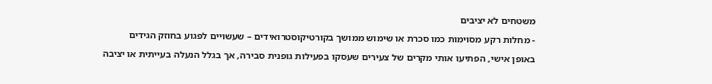משטחים לא יציבים
- מחלות רקע מסוימות כמו סכרת או שימוש ממושך בקורטיקוסטרואידים – שעשויים לפגוע בחוזק הגידים
באופן אישי, הפתיעו אותי מקרים של צעירים שעסקו בפעילות גופנית סבירה, אך בגלל הנעלה בעייתית או יציבה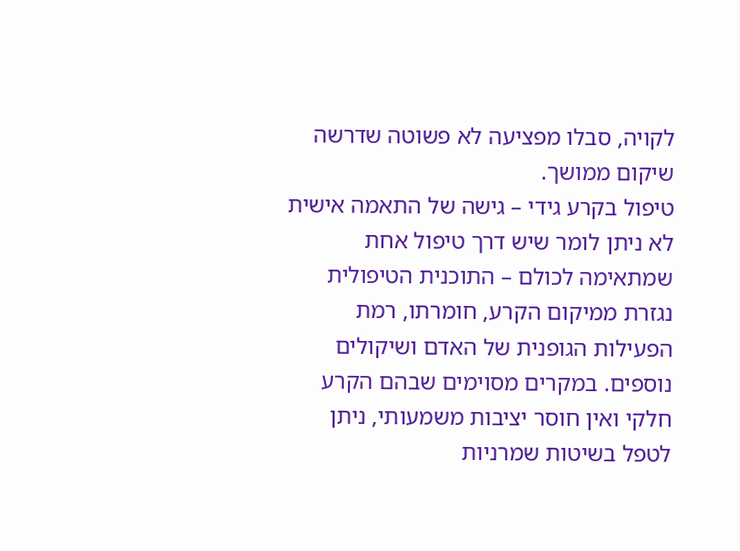לקויה, סבלו מפציעה לא פשוטה שדרשה שיקום ממושך.
טיפול בקרע גידי – גישה של התאמה אישית
לא ניתן לומר שיש דרך טיפול אחת שמתאימה לכולם – התוכנית הטיפולית נגזרת ממיקום הקרע, חומרתו, רמת הפעילות הגופנית של האדם ושיקולים נוספים. במקרים מסוימים שבהם הקרע חלקי ואין חוסר יציבות משמעותי, ניתן לטפל בשיטות שמרניות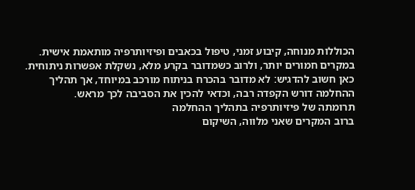הכוללות מנוחה, קיבוע זמני, טיפול בכאבים ופיזיותרפיה מותאמת אישית.
במקרים חמורים יותר, ולרוב כשמדובר בקרע מלא, נשקלת אפשרות ניתוחית. כאן חשוב להדגיש: לא מדובר בהכרח בניתוח מורכב במיוחד, אך תהליך ההחלמה דורש הקפדה רבה, וכדאי להכין את הסביבה לכך מראש.
תרומתה של פיזיותרפיה בתהליך ההחלמה
ברוב המקרים שאני מלווה, השיקום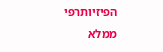הפיזיותרפי ממלא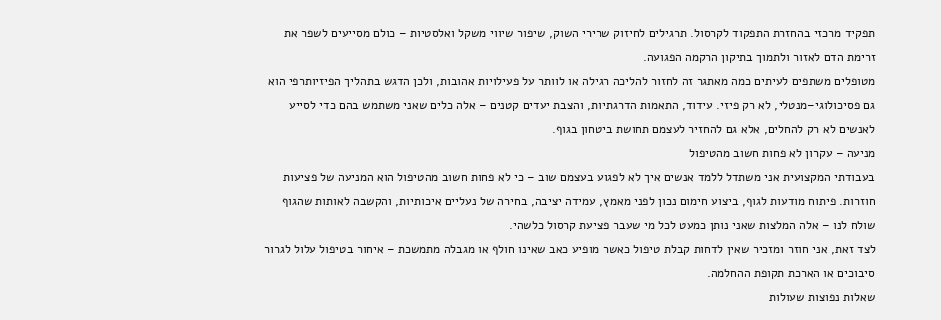תפקיד מרכזי בהחזרת התפקוד לקרסול. תרגילים לחיזוק שרירי השוק, שיפור שיווי משקל ואלסטיות – כולם מסייעים לשפר את זרימת הדם לאזור ולתמוך בתיקון הרקמה הפגועה.
מטופלים משתפים לעיתים כמה מאתגר זה לחזור להליכה רגילה או לוותר על פעילויות אהובות, ולכן הדגש בתהליך הפיזיותרפי הוא גם פסיכולוגי–מנטלי, לא רק פיזי. עידוד, התאמות הדרגתיות, והצבת יעדים קטנים – אלה כלים שאני משתמש בהם כדי לסייע לאנשים לא רק להחלים, אלא גם להחזיר לעצמם תחושת ביטחון בגוף.
מניעה – עקרון לא פחות חשוב מהטיפול
בעבודתי המקצועית אני משתדל ללמד אנשים איך לא לפגוע בעצמם שוב – כי לא פחות חשוב מהטיפול הוא המניעה של פציעות חוזרות. פיתוח מודעות לגוף, ביצוע חימום נכון לפני מאמץ, עמידה יציבה, בחירה של נעליים איכותיות, והקשבה לאותות שהגוף שולח לנו – אלה המלצות שאני נותן כמעט לכל מי שעבר פציעת קרסול כלשהי.
לצד זאת, אני חוזר ומזכיר שאין לדחות קבלת טיפול כאשר מופיע כאב שאינו חולף או מגבלה מתמשכת – איחור בטיפול עלול לגרור סיבוכים או הארכת תקופת ההחלמה.
שאלות נפוצות שעולות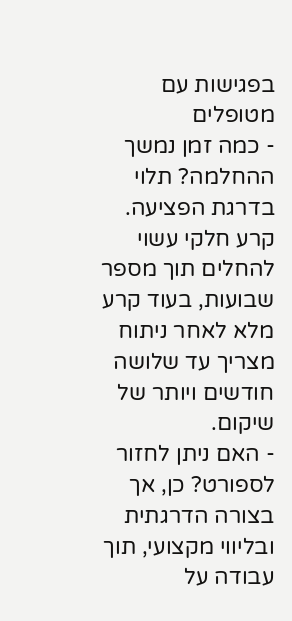בפגישות עם מטופלים
- כמה זמן נמשך ההחלמה? תלוי בדרגת הפציעה. קרע חלקי עשוי להחלים תוך מספר שבועות, בעוד קרע מלא לאחר ניתוח מצריך עד שלושה חודשים ויותר של שיקום.
- האם ניתן לחזור לספורט? כן, אך בצורה הדרגתית ובליווי מקצועי, תוך עבודה על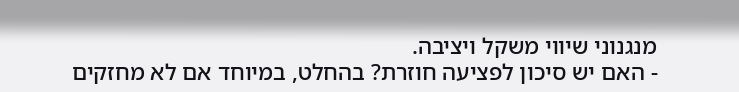מנגנוני שיווי משקל ויציבה.
- האם יש סיכון לפציעה חוזרת? בהחלט, במיוחד אם לא מחזקים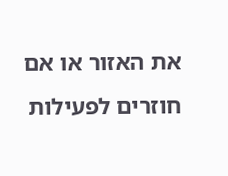את האזור או אם חוזרים לפעילות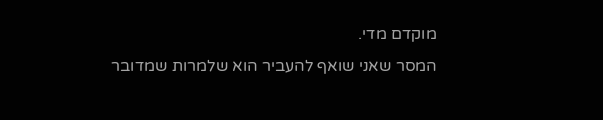מוקדם מדי.
המסר שאני שואף להעביר הוא שלמרות שמדובר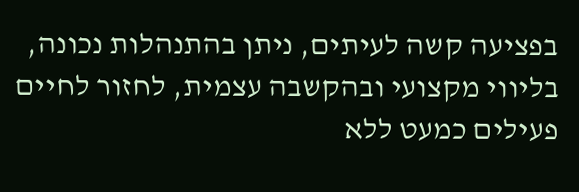בפציעה קשה לעיתים, ניתן בהתנהלות נכונה, בליווי מקצועי ובהקשבה עצמית, לחזור לחיים פעילים כמעט ללא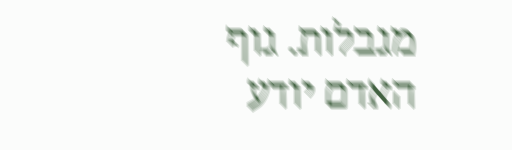מגבלות. גוף האדם יודע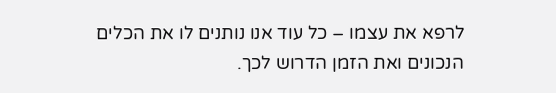לרפא את עצמו – כל עוד אנו נותנים לו את הכלים הנכונים ואת הזמן הדרוש לכך.